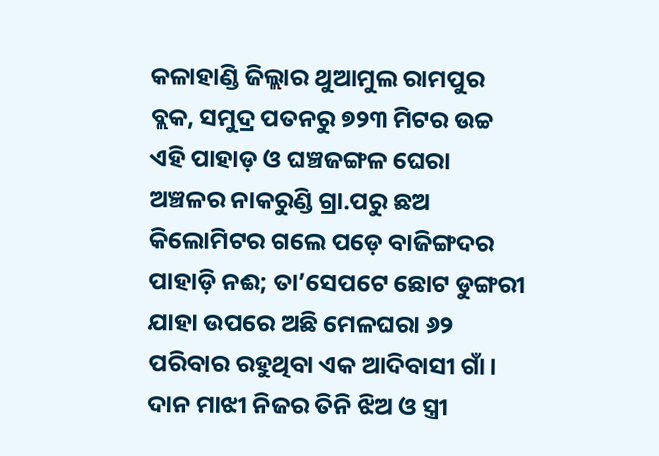କଳାହାଣ୍ଡି ଜିଲ୍ଲାର ଥୁଆମୁଲ ରାମପୁର ବ୍ଲକ, ସମୁଦ୍ର ପତନରୁ ୭୨୩ ମିଟର ଉଚ୍ଚ ଏହି ପାହାଡ଼ ଓ ଘଞ୍ଚଜଙ୍ଗଳ ଘେରା ଅଞ୍ଚଳର ନାକରୁଣ୍ଡି ଗ୍ରା.ପରୁ ଛଅ କିଲୋମିଟର ଗଲେ ପଡ଼େ ବାଜିଙ୍ଗଦର ପାହାଡ଼ି ନଈ; ତା’ସେପଟେ ଛୋଟ ଡୁଙ୍ଗରୀ ଯାହା ଉପରେ ଅଛି ମେଳଘରା ୬୨ ପରିବାର ରହୁଥିବା ଏକ ଆଦିବାସୀ ଗାଁ। ଦାନ ମାଝୀ ନିଜର ତିନି ଝିଅ ଓ ସ୍ତ୍ରୀ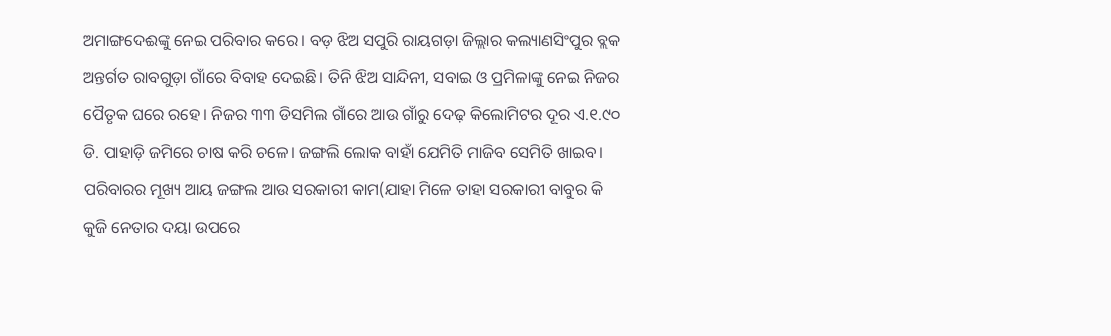ଅମାଙ୍ଗଦେଈଙ୍କୁ ନେଇ ପରିବାର କରେ। ବଡ଼ ଝିଅ ସପୁରି ରାୟଗଡ଼ା ଜିଲ୍ଲାର କଲ୍ୟାଣସିଂପୁର ବ୍ଲକ ଅନ୍ତର୍ଗତ ରାବଗୁଡ଼ା ଗାଁରେ ବିବାହ ଦେଇଛି। ତିନି ଝିଅ ସାନ୍ଦିନୀ, ସବାଇ ଓ ପ୍ରମିଳାଙ୍କୁ ନେଇ ନିଜର ପୈତୃକ ଘରେ ରହେ। ନିଜର ୩୩ ଡିସମିଲ ଗାଁରେ ଆଉ ଗାଁରୁ ଦେଢ଼ କିଲୋମିଟର ଦୂର ଏ.୧.୯୦ ଡି. ପାହାଡ଼ି ଜମିରେ ଚାଷ କରି ଚଳେ। ଜଙ୍ଗଲି ଲୋକ ବାହାଁ ଯେମିତି ମାଜିବ ସେମିତି ଖାଇବ। ପରିବାରର ମୂଖ୍ୟ ଆୟ ଜଙ୍ଗଲ ଆଉ ସରକାରୀ କାମ(ଯାହା ମିଳେ ତାହା ସରକାରୀ ବାବୁର କି କୁଜି ନେତାର ଦୟା ଉପରେ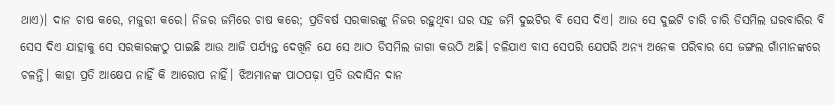ଥାଏ)। ଦାନ ଚାଷ କରେ, ମଜୁରୀ କରେ। ନିଜର ଜମିରେ ଚାଷ କରେ; ପ୍ରତିବର୍ଷ ସରକାରଙ୍କୁ ନିଜର ରହୁଥିବା ଘର ସହ ଜମି ଦୁଇଟିର ବି ସେସ ଦିଏ। ଆଉ ସେ ଦୁଇଟି ଚାରି ଚାରି ଡିସମିଲ ଘରବାରିର ବି ସେସ ଦିଏ ଯାହାକୁ ସେ ସରକାରଙ୍କଠୁ ପାଇଛି ଆଉ ଆଜି ପର୍ଯ୍ୟନ୍ତ ଦେଖିନି ଯେ ସେ ଆଠ ଡିସମିଲ ଜାଗା କଉଠି ଅଛି। ଚଳିଯାଏ ବାସ ସେପରି ଯେପରି ଅନ୍ୟ ଅନେକ ପରିବାର ସେ ଜଙ୍ଗଲ ଗାଁମାନଙ୍କରେ ଚଳନ୍ତି। କାହା ପ୍ରତି ଆକ୍ଷେପ ନାହିଁ କି ଆରୋପ ନାହିଁ। ଝିଅମାନଙ୍କ ପାଠପଢ଼ା ପ୍ରତି ଉଦାସିନ ଦାନ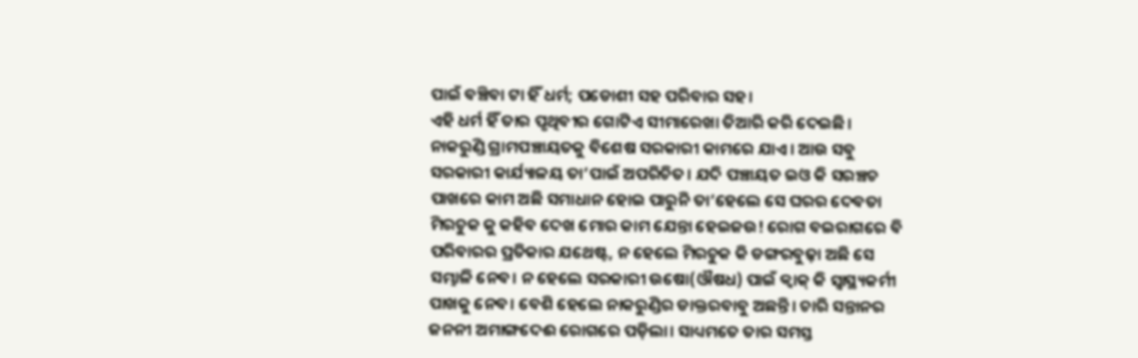ପାଇଁ ବଞ୍ଚିବା ଟା ହିଁ ଧର୍ମ; ପଡୋଶୀ ସହ ପରିବାର ସହ।
ଏହି ଧର୍ମ ହିଁ ତାର ପୃଥିବୀର ଗୋଟିଏ ସୀମାରେଖା ତିଆରି କରି ଦେଇଛି। ନାକରୁଣ୍ଡି ଗ୍ରାମପଞ୍ଚାୟତକୁ ବିଶେଷ ସରକାରୀ କାମରେ ଯାଏ। ଆଉ ସବୁ ସରକାରୀ କାର୍ଯ୍ୟାଳୟ ତା’ପାଇଁ ଅପରିଚିତ। ଯଦି ପଞ୍ଚାୟତ ଇଓ କି ସରଞ୍ଚଚ ପାଖରେ କାମ ଅଛି ସମାଧାନ ହୋଇ ପାରୁନି ତା’ହେଲେ ସେ ଘରର ଦେବତା ମିରଚୁକ କୁ କହିବ ଦେଖ ମୋର କାମ ଯେନ୍ତା ହେଇଜଉ! ରୋଗ ବଇରାଗରେ ବି ପରିବାରର ପ୍ରତିକାର ଯଥେଷ୍ଟ, ନ ହେଲେ ମିରଚୁକ କି ଡଙ୍ଗରବୁଢ଼ା ଅଛି ସେ ସମ୍ଭାଳି ନେବ। ନ ହେଲେ ସରକାରୀ ଉଷୋ(ଔଷଧ) ପାଇଁ କ୍ୱାକ୍ କି ସ୍ୱାସ୍ଥ୍ୟକର୍ମୀ ପାଖକୁ ନେବ। ବେଶି ହେଲେ ନାକରୁଣ୍ଡିର ଡାକ୍ତରବାବୁ ଅଛନ୍ତି। ଚାରି ସନ୍ତାନର ଜନନୀ ଅମାଙ୍ଗଦେଈ ରୋଗରେ ପଡ଼ିଲା। ସାଧ୍ୟମତେ ତାର ସମସ୍ତ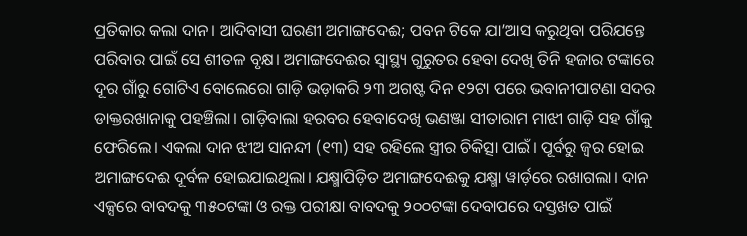ପ୍ରତିକାର କଲା ଦାନ। ଆଦିବାସୀ ଘରଣୀ ଅମାଙ୍ଗଦେଈ; ପବନ ଟିକେ ଯା’ଆସ କରୁଥିବା ପରିଯନ୍ତେ ପରିବାର ପାଇଁ ସେ ଶୀତଳ ବୃକ୍ଷ। ଅମାଙ୍ଗଦେଈର ସ୍ୱାସ୍ଥ୍ୟ ଗୁରୁତର ହେବା ଦେଖି ତିନି ହଜାର ଟଙ୍କାରେ ଦୂର ଗାଁରୁ ଗୋଟିଏ ବୋଲେରୋ ଗାଡ଼ି ଭଡ଼ାକରି ୨୩ ଅଗଷ୍ଟ ଦିନ ୧୨ଟା ପରେ ଭବାନୀପାଟଣା ସଦର ଡାକ୍ତରଖାନାକୁ ପହଞ୍ଚିଲା। ଗାଡ଼ିବାଲା ହରବର ହେବାଦେଖି ଭଣଞ୍ଜା ସୀତାରାମ ମାଝୀ ଗାଡ଼ି ସହ ଗାଁକୁ ଫେରିଲେ। ଏକଲା ଦାନ ଝୀଅ ସାନନ୍ଦୀ (୧୩) ସହ ରହିଲେ ସ୍ତ୍ରୀର ଚିକିତ୍ସା ପାଇଁ। ପୂର୍ବରୁ ଜ୍ୱର ହୋଇ ଅମାଙ୍ଗଦେଈ ଦୂର୍ବଳ ହୋଇଯାଇଥିଲା। ଯକ୍ଷ୍ମାପିଡ଼ିତ ଅମାଙ୍ଗଦେଈକୁ ଯକ୍ଷ୍ମା ୱାର୍ଡ଼ରେ ରଖାଗଲା। ଦାନ ଏକ୍ସରେ ବାବଦକୁ ୩୫୦ଟଙ୍କା ଓ ରକ୍ତ ପରୀକ୍ଷା ବାବଦକୁ ୨୦୦ଟଙ୍କା ଦେବାପରେ ଦସ୍ତଖତ ପାଇଁ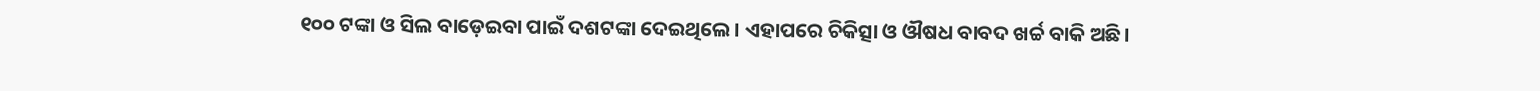୧୦୦ ଟଙ୍କା ଓ ସିଲ ବାଡ଼େଇବା ପାଇଁ ଦଶଟଙ୍କା ଦେଇଥିଲେ। ଏହାପରେ ଚିକିତ୍ସା ଓ ଔଷଧ ବାବଦ ଖର୍ଚ୍ଚ ବାକି ଅଛି।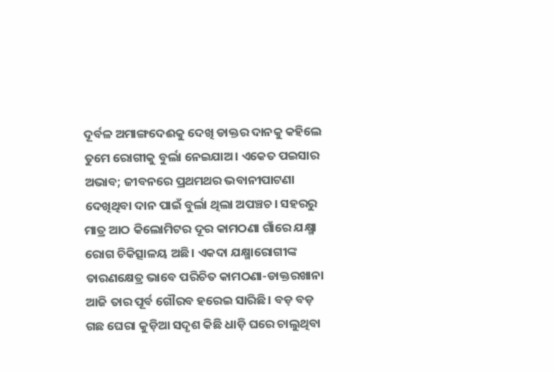ଦୂର୍ବଳ ଅମାଙ୍ଗଦେଈକୁ ଦେଖି ଡାକ୍ତର ଦାନକୁ କହିଲେ ତୁମେ ରୋଗୀକୁ ବୁର୍ଲା ନେଇଯାଅ। ଏକେତ ପଇସାର ଅଭାବ; ଜୀବନରେ ପ୍ରଥମଥର ଭବାନୀପାଟଣା ଦେଖିଥିବା ଦାନ ପାଇଁ ବୁର୍ଲା ଥିଲା ଅପଞ୍ଚଚ। ସହରରୁ ମାତ୍ର ଆଠ କିଲୋମିଟର ଦୂର କାମଠଣା ଗାଁରେ ଯକ୍ଷ୍ମା ରୋଗ ଚିକିତ୍ସାଳୟ ଅଛି। ଏକଦା ଯକ୍ଷ୍ମାରୋଗୀଙ୍କ ତାରଣକ୍ଷେତ୍ର ଭାବେ ପରିଚିତ କାମଠଣା-ଡାକ୍ତରଖାନା ଆଜି ତାର ପୂର୍ବ ଗୌରବ ହରେଇ ସାରିଛି। ବଡ଼ ବଡ଼ ଗଛ ଘେରା କୁଡ଼ିଆ ସଦୃଶ କିଛି ଧାଡ଼ି ଘରେ ଚାଲୁଥିବା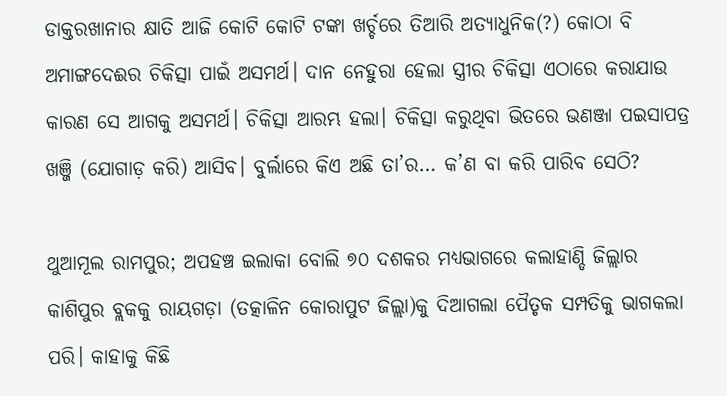ଡାକ୍ତରଖାନାର କ୍ଷାତି ଆଜି କୋଟି କୋଟି ଟଙ୍କା ଖର୍ଚ୍ଚରେ ତିଆରି ଅତ୍ୟାଧୁନିକ(?) କୋଠା ବି ଅମାଙ୍ଗଦେଈର ଚିକିତ୍ସା ପାଇଁ ଅସମର୍ଥ। ଦାନ ନେହୁରା ହେଲା ସ୍ତ୍ରୀର ଚିକିତ୍ସା ଏଠାରେ କରାଯାଉ କାରଣ ସେ ଆଗକୁ ଅସମର୍ଥ। ଚିକିତ୍ସା ଆରମ୍ଭ ହଲା। ଚିକିତ୍ସା କରୁଥିବା ଭିତରେ ଭଣଞ୍ଜା ପଇସାପତ୍ର ଖଞ୍ଜି (ଯୋଗାଡ଼ କରି) ଆସିବ। ବୁର୍ଲାରେ କିଏ ଅଛି ତା’ର… କ’ଣ ବା କରି ପାରିବ ସେଠି?

ଥୁଆମୂଲ ରାମପୁର; ଅପହଞ୍ଚ ଇଲାକା ବୋଲି ୭୦ ଦଶକର ମଧ୍ୟଭାଗରେ କଲାହାଣ୍ଡି ଜିଲ୍ଲାର କାଶିପୁର ବ୍ଲକକୁ ରାୟଗଡ଼ା (ତତ୍କାଳିନ କୋରାପୁଟ ଜିଲ୍ଲା)କୁ ଦିଆଗଲା ପୈତୃକ ସମ୍ପତିକୁ ଭାଗକଲା ପରି। କାହାକୁ କିଛି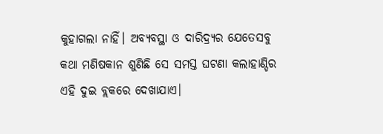କୁହାଗଲା ନାହିଁ। ଅବ୍ୟବସ୍ଥା ଓ ଦାରିଦ୍ର‌୍ୟର ଯେତେସବୁ କଥା ମଣିଷକାନ ଶୁଣିଛି ସେ ସମସ୍ତ ଘଟଣା କଲାହାଣ୍ଡିର ଏହି ଦୁଇ ବ୍ଲକରେ ଦେଖାଯାଏ।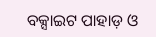ବକ୍ସାଇଟ ପାହାଡ଼ ଓ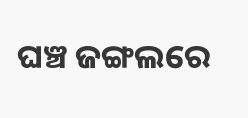ଘଞ୍ଚ ଜଙ୍ଗଲରେ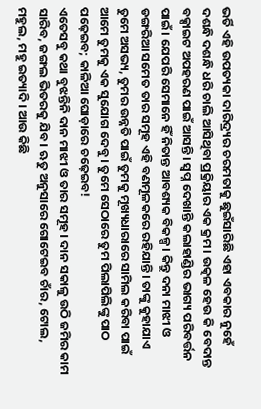ଭର୍ତି ଏହି ଉପତ୍ୟକା ଦାରିଦ୍ର‌୍ୟର ଚରମତାକୁ ଛୁଇଁସାରିଛି ଏହା ଏବକାର ନୁହେଁ ଦଶନ୍ଧି ଦଶନ୍ଧି ଧରି ଚାଲି ଆସିଥିବା ପ୍ରକ୍ରିୟାର ଏକ କ୍ରମ। ଉତ୍କଳ ହେଉ କି ବେଦାନ୍ତ ବକ୍ସାଇଟ ଅପହରଣ ପାଇଁ ଆସନ୍ତି। ସ୍ୱପ୍ନ ଦେଖାନ୍ତି କଲାହାଣ୍ଡିର ଭାଗ୍ୟ ପରିବର୍ତ୍ତନ ପାଇଁ। ଯେପରି ସେମାନେ ହିଁ ନିତାନ୍ତ ଆବଶ୍ୟକ ବିକଳ୍ପ। କିନ୍ତୁ ଦନା ମାଝୀ ଓ ଡଙ୍ଗରିଆ ସମେତ ତାର ସମୂହ ଏହି ବଣମୂଳକରେ ରହିଯାନ୍ତି। ତାଙ୍କୁ କୁହାଯାଏ ତୁମେ ଅସଭ୍ୟ, ତୁମର ଉନ୍ନତି ପାଇଁ ତୁମକୁ ମୂଖ୍ୟଧାରାରେ ସାମିଲ କରିବା ପାଇଁ ଆମେ ତୁମକୁ ଏକ ସୁଯୋଗ ଦେବୁ। ତୁମେ ସେଠାରେ ତୁମ ପିଲାପିଲିଙ୍କୁ ପାଠ ପଢ଼େଇବ; କାଳିଆ ଘୋଡ଼ାରେ ଚଢ଼େଇବ!
ଏତେସବୁ କଥା ବୁଝନ୍ତିନି ଦାନ ମାଝୀ ଓ ତାର ସମୂହ। ଦାନ ସକାଳୁ ଉଠି ଜମିର କାମ ସାରିବ, ଜଙ୍ଗଲ ଭିତରକୁ ଯିବ। ଋତୁ ଅନୁସାରେ ଗୋଟେଇବ ଚାଁର, ଟୋଲ, ମହୁଲ, ମହୁ ଇତ୍ୟାଦି। ଆଉ କିଛି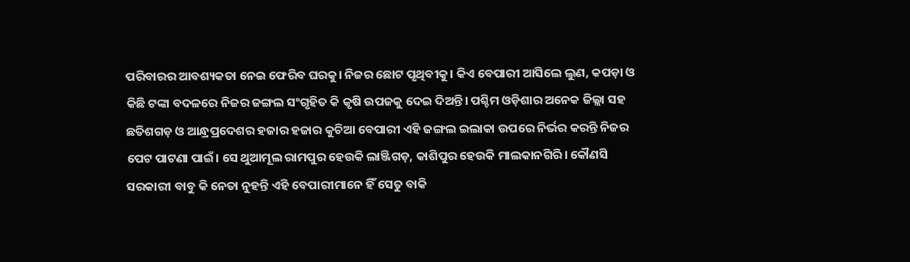ପରିବାରର ଆବଶ୍ୟକତା ନେଇ ଫେରିବ ଘରକୁ। ନିଜର ଛୋଟ ପୃଥିବୀକୁ। କିଏ ବେପାରୀ ଆସିଲେ ଲୁଣ, କପଡ଼ା ଓ କିଛି ଟଙ୍କା ବଦଳରେ ନିଜର ଜଙ୍ଗଲ ସଂଗୃହିତ କି କୃଷି ଉପଜକୁ ଦେଇ ଦିଅନ୍ତି। ପଶ୍ଚିମ ଓଡ଼ିଶାର ଅନେକ ଜିଲ୍ଲା ସହ ଛତିଶଗଡ଼ ଓ ଆନ୍ଧ୍ରପ୍ରଦେଶର ହଜାର ହଜାର କୁଚିଆ ବେପାରୀ ଏହି ଜଙ୍ଗଲ ଇଲାକା ଉପରେ ନିର୍ଭର କରନ୍ତି ନିଜର ପେଟ ପାଟଣା ପାଇଁ। ସେ ଥୁଆମୂଲ ରାମପୁର ହେଉକି ଲାଞ୍ଜିଗଡ଼, କାଶିପୁର ହେଉକି ମାଲକାନଗିରି। କୌଣସି ସରକାରୀ ବାବୁ କି ନେତା ନୁହନ୍ତି ଏହି ବେପାରୀମାନେ ହିଁ ସେତୁ ବାକି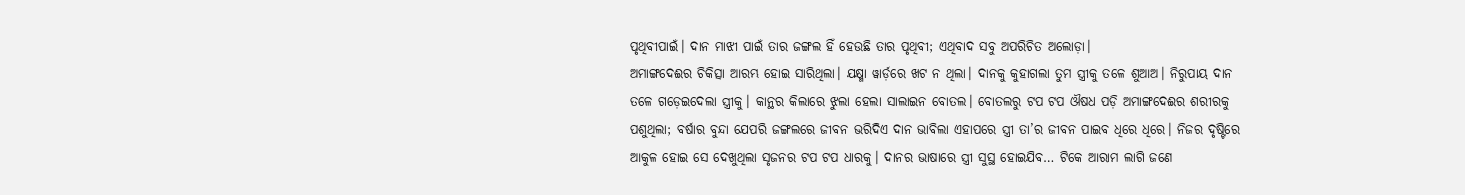ପୃଥିବୀପାଇଁ। ଦାନ ମାଝୀ ପାଇଁ ତାର ଜଙ୍ଗଲ ହିଁ ହେଉଛି ତାର ପୃଥିବୀ; ଏଥିବାଦ ସବୁ ଅପରିଚିତ ଅଲୋଡ଼ା।
ଅମାଙ୍ଗଦେଈର ଚିକିତ୍ସା ଆରମ୍ଭ ହୋଇ ସାରିଥିଲା। ଯକ୍ଷ୍ମା ୱାର୍ଡ଼ରେ ଖଟ ନ ଥିଲା। ଦାନକୁ କୁହାଗଲା ତୁମ ସ୍ତ୍ରୀକୁ ତଳେ ଶୁଆଅ। ନିରୁପାୟ ଦାନ ତଳେ ଗଡ଼େଇଦେଲା ସ୍ତ୍ରୀକୁ। କାନ୍ଥର କିଲାରେ ଝୁଲା ହେଲା ସାଲାଇନ ବୋତଲ। ବୋତଲରୁ ଟପ ଟପ ଔଷଧ ପଡ଼ି ଅମାଙ୍ଗଦେଈର ଶରୀରକୁ ପଶୁଥିଲା; ବର୍ଷାର ବୁନ୍ଦା ଯେପରି ଜଙ୍ଗଲରେ ଜୀବନ ଭରିଦିଏ ଦାନ ଭାବିଲା ଏହାପରେ ସ୍ତ୍ରୀ ତା’ର ଜୀବନ ପାଇବ ଧିରେ ଧିରେ। ନିଜର ଦୃଷ୍ଟିରେ ଆକୁଳ ହୋଇ ସେ ଦେଖୁଥିଲା ସୃଜନର ଟପ ଟପ ଧାରକୁ। ଦାନର ଭାଷାରେ ସ୍ତ୍ରୀ ସୁସ୍ଥ ହୋଇଯିବ… ଟିକେ ଆରାମ ଲାଗି ଜଣେ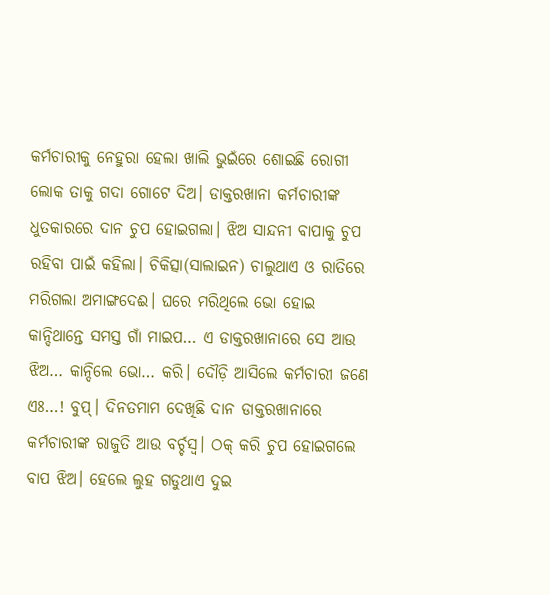କର୍ମଚାରୀକୁ ନେହୁରା ହେଲା ଖାଲି ଭୁଇଁରେ ଶୋଇଛି ରୋଗୀ ଲୋକ ତାକୁ ଗଦା ଗୋଟେ ଦିଅ। ଡାକ୍ତରଖାନା କର୍ମଚାରୀଙ୍କ ଧୁତକାରରେ ଦାନ ଚୁପ ହୋଇଗଲା। ଝିଅ ସାନ୍ଦନୀ ବାପାକୁ ଚୁପ ରହିବା ପାଇଁ କହିଲା। ଚିକିତ୍ସା(ସାଲାଇନ) ଚାଲୁଥାଏ ଓ ରାତିରେ ମରିଗଲା ଅମାଙ୍ଗଦେଈ। ଘରେ ମରିଥିଲେ ଭୋ ହୋଇ କାନ୍ଦିଥାନ୍ତେ ସମସ୍ତ ଗାଁ ମାଇପ… ଏ ଡାକ୍ତରଖାନାରେ ସେ ଆଉ ଝିଅ… କାନ୍ଦିଲେ ଭୋ… କରି। ଦୌଡ଼ି ଆସିଲେ କର୍ମଚାରୀ ଜଣେ ଏଃ…! ବୁପ୍‌। ଦିନତମାମ ଦେଖିଛି ଦାନ ଡାକ୍ତରଖାନାରେ କର୍ମଚାରୀଙ୍କ ରାଜୁତି ଆଉ ବର୍ଚ୍ଚସ୍ୱ। ଠକ୍ କରି ଚୁପ ହୋଇଗଲେ ବାପ ଝିଅ। ହେଲେ ଲୁହ ଗଡୁଥାଏ ଦୁଇ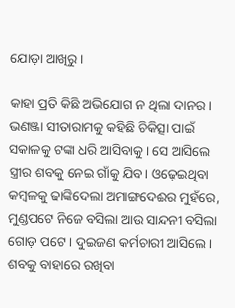ଯୋଡ଼ା ଆଖିରୁ।

କାହା ପ୍ରତି କିଛି ଅଭିଯୋଗ ନ ଥିଲା ଦାନର। ଭଣଞ୍ଜା ସୀତାରାମକୁ କହିଛି ଚିକିତ୍ସା ପାଇଁ ସକାଳକୁ ଟଙ୍କା ଧରି ଆସିବାକୁ। ସେ ଆସିଲେ ସ୍ତ୍ରୀର ଶବକୁ ନେଇ ଗାଁକୁ ଯିବ। ଓଢ଼େଇଥିବା କମ୍ବଳକୁ ଢାଙ୍କିଦେଲା ଅମାଙ୍ଗଦେଈର ମୁହଁରେ, ମୁଣ୍ଡପଟେ ନିଜେ ବସିଲା ଆଉ ସାନ୍ଦନୀ ବସିଲା ଗୋଡ଼ ପଟେ। ଦୁଇଜଣ କର୍ମଚାରୀ ଆସିଲେ। ଶବକୁ ବାହାରେ ରଖିବା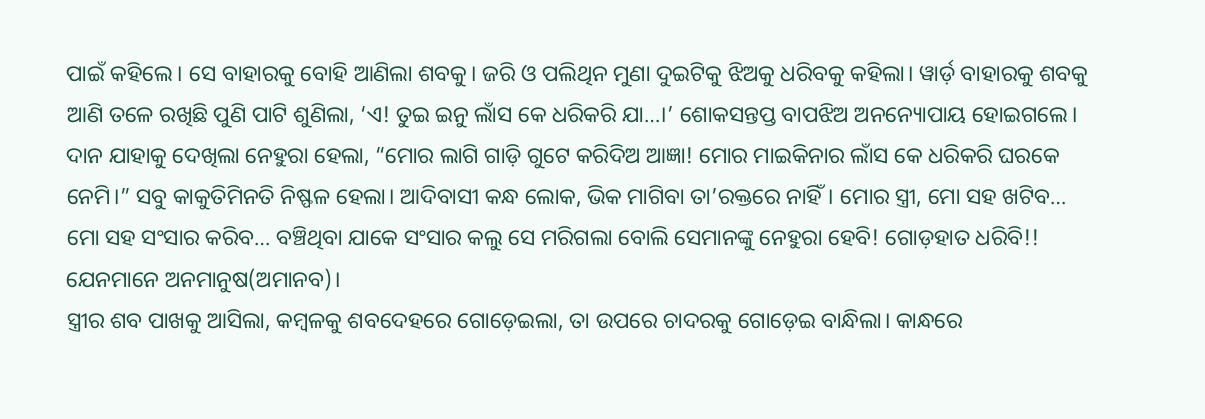ପାଇଁ କହିଲେ। ସେ ବାହାରକୁ ବୋହି ଆଣିଲା ଶବକୁ। ଜରି ଓ ପଲିଥିନ ମୁଣା ଦୁଇଟିକୁ ଝିଅକୁ ଧରିବକୁ କହିଲା। ୱାର୍ଡ଼ ବାହାରକୁ ଶବକୁ ଆଣି ତଳେ ରଖିଛି ପୁଣି ପାଟି ଶୁଣିଲା, ‘ଏ! ତୁଇ ଇନୁ ଲାଁସ କେ ଧରିକରି ଯା…।’ ଶୋକସନ୍ତପ୍ତ ବାପଝିଅ ଅନନ୍ୟୋପାୟ ହୋଇଗଲେ। ଦାନ ଯାହାକୁ ଦେଖିଲା ନେହୁରା ହେଲା, “ମୋର ଲାଗି ଗାଡ଼ି ଗୁଟେ କରିଦିଅ ଆଜ୍ଞା! ମୋର ମାଇକିନାର ଲାଁସ କେ ଧରିକରି ଘରକେ ନେମି।” ସବୁ କାକୁତିମିନତି ନିଷ୍ଫଳ ହେଲା। ଆଦିବାସୀ କନ୍ଧ ଲୋକ, ଭିକ ମାଗିବା ତା’ରକ୍ତରେ ନାହିଁ। ମୋର ସ୍ତ୍ରୀ, ମୋ ସହ ଖଟିବ… ମୋ ସହ ସଂସାର କରିବ… ବଞ୍ଚିଥିବା ଯାକେ ସଂସାର କଲୁ ସେ ମରିଗଲା ବୋଲି ସେମାନଙ୍କୁ ନେହୁରା ହେବି! ଗୋଡ଼ହାତ ଧରିବି!! ଯେନମାନେ ଅନମାନୁଷ(ଅମାନବ)।
ସ୍ତ୍ରୀର ଶବ ପାଖକୁ ଆସିଲା, କମ୍ବଳକୁ ଶବଦେହରେ ଗୋଡ଼େଇଲା, ତା ଉପରେ ଚାଦରକୁ ଗୋଡ଼େଇ ବାନ୍ଧିଲା। କାନ୍ଧରେ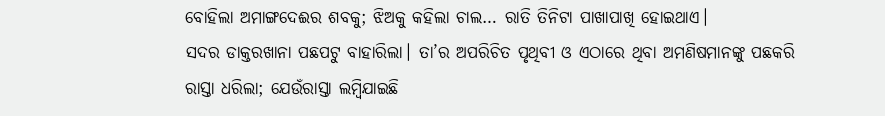ବୋହିଲା ଅମାଙ୍ଗଦେଈର ଶବକୁ; ଝିଅକୁ କହିଲା ଚାଲ… ରାତି ତିନିଟା ପାଖାପାଖି ହୋଇଥାଏ।
ସଦର ଡାକ୍ତରଖାନା ପଛପଟୁ ବାହାରିଲା। ତା’ର ଅପରିଚିତ ପୃଥିବୀ ଓ ଏଠାରେ ଥିବା ଅମଣିଷମାନଙ୍କୁ ପଛକରି ରାସ୍ତା ଧରିଲା; ଯେଉଁରାସ୍ତା ଲମ୍ବିଯାଇଛି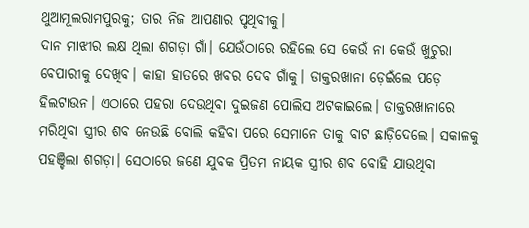ଥୁଆମୂଲରାମପୁରକୁ; ତାର ନିଜ ଆପଣାର ପୃଥିବୀକୁ।
ଦାନ ମାଝୀର ଲକ୍ଷ ଥିଲା ଶଗଡ଼ା ଗାଁ। ଯେଉଁଠାରେ ରହିଲେ ସେ କେଉଁ ନା କେଉଁ ଖୁଚୁରା ବେପାରୀକୁ ଦେଖିବ। କାହା ହାତରେ ଖବର ଦେବ ଗାଁକୁ। ଡାକ୍ତରଖାନା ଡ଼େଇଁଲେ ପଡ଼େ ହିଲଟାଉନ। ଏଠାରେ ପହରା ଦେଉଥିବା ଦୁଇଜଣ ପୋଲିସ ଅଟକାଇଲେ। ଡାକ୍ତରଖାନାରେ ମରିଥିବା ସ୍ତ୍ରୀର ଶବ ନେଉଛି ବୋଲି କହିବା ପରେ ସେମାନେ ତାକୁ ବାଟ ଛାଡ଼ିଦେଲେ। ସକାଳକୁ ପହଞ୍ଚିଲା ଶଗଡ଼ା। ସେଠାରେ ଜଣେ ଯୁବକ ପ୍ରିତମ ନାୟକ ସ୍ତ୍ରୀର ଶବ ବୋହି ଯାଉଥିବା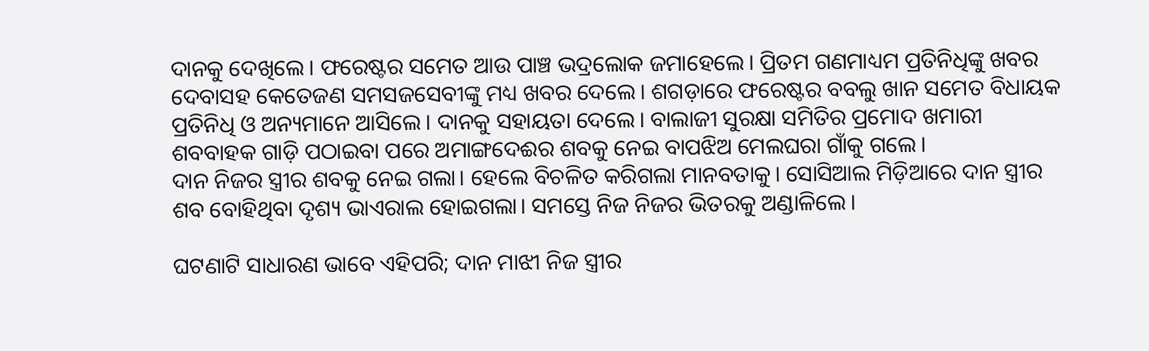ଦାନକୁ ଦେଖିଲେ। ଫରେଷ୍ଟର ସମେତ ଆଉ ପାଞ୍ଚ ଭଦ୍ରଲୋକ ଜମାହେଲେ। ପ୍ରିତମ ଗଣମାଧ୍ୟମ ପ୍ରତିନିଧିଙ୍କୁ ଖବର ଦେବାସହ କେତେଜଣ ସମସଜସେବୀଙ୍କୁ ମଧ୍ୟ ଖବର ଦେଲେ। ଶଗଡ଼ାରେ ଫରେଷ୍ଟର ବବଲୁ ଖାନ ସମେତ ବିଧାୟକ ପ୍ରତିନିଧି ଓ ଅନ୍ୟମାନେ ଆସିଲେ। ଦାନକୁ ସହାୟତା ଦେଲେ। ବାଲାଜୀ ସୁରକ୍ଷା ସମିତିର ପ୍ରମୋଦ ଖମାରୀ ଶବବାହକ ଗାଡ଼ି ପଠାଇବା ପରେ ଅମାଙ୍ଗଦେଈର ଶବକୁ ନେଇ ବାପଝିଅ ମେଲଘରା ଗାଁକୁ ଗଲେ।
ଦାନ ନିଜର ସ୍ତ୍ରୀର ଶବକୁ ନେଇ ଗଲା। ହେଲେ ବିଚଳିତ କରିଗଲା ମାନବତାକୁ। ସୋସିଆଲ ମିଡ଼ିଆରେ ଦାନ ସ୍ତ୍ରୀର ଶବ ବୋହିଥିବା ଦୃଶ୍ୟ ଭାଏରାଲ ହୋଇଗଲା। ସମସ୍ତେ ନିଜ ନିଜର ଭିତରକୁ ଅଣ୍ଡାଳିଲେ।

ଘଟଣାଟି ସାଧାରଣ ଭାବେ ଏହିପରି; ଦାନ ମାଝୀ ନିଜ ସ୍ତ୍ରୀର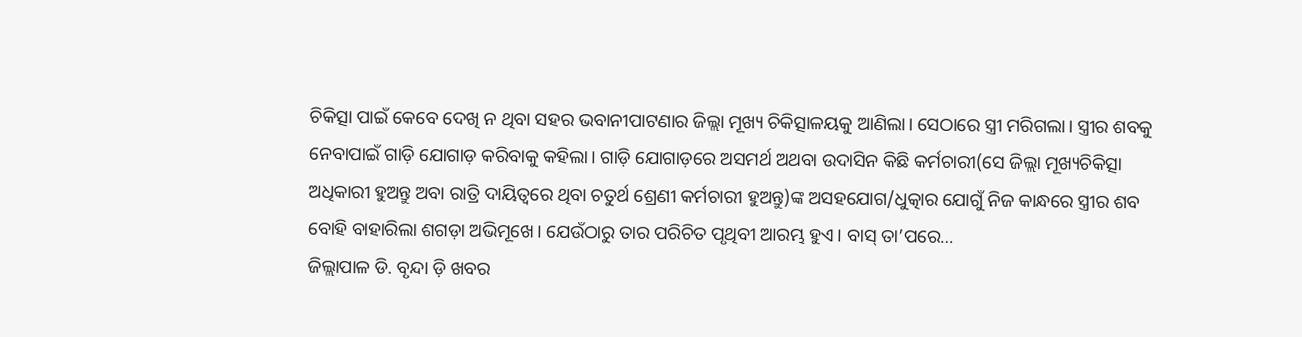ଚିକିତ୍ସା ପାଇଁ କେବେ ଦେଖି ନ ଥିବା ସହର ଭବାନୀପାଟଣାର ଜିଲ୍ଲା ମୂଖ୍ୟ ଚିକିତ୍ସାଳୟକୁ ଆଣିଲା। ସେଠାରେ ସ୍ତ୍ରୀ ମରିଗଲା। ସ୍ତ୍ରୀର ଶବକୁ ନେବାପାଇଁ ଗାଡ଼ି ଯୋଗାଡ଼ କରିବାକୁ କହିଲା। ଗାଡ଼ି ଯୋଗାଡ଼ରେ ଅସମର୍ଥ ଅଥବା ଉଦାସିନ କିଛି କର୍ମଚାରୀ(ସେ ଜିଲ୍ଲା ମୂଖ୍ୟଚିକିତ୍ସା ଅଧିକାରୀ ହୁଅନ୍ତୁ ଅବା ରାତ୍ରି ଦାୟିତ୍ୱରେ ଥିବା ଚତୁର୍ଥ ଶ୍ରେଣୀ କର୍ମଚାରୀ ହୁଅନ୍ତୁ)ଙ୍କ ଅସହଯୋଗ/ଧୁତ୍କାର ଯୋଗୁଁ ନିଜ କାନ୍ଧରେ ସ୍ତ୍ରୀର ଶବ ବୋହି ବାହାରିଲା ଶଗଡ଼ା ଅଭିମୂଖେ। ଯେଉଁଠାରୁ ତାର ପରିଚିତ ପୃଥିବୀ ଆରମ୍ଭ ହୁଏ। ବାସ୍ ତା’ପରେ…
ଜିଲ୍ଲାପାଳ ଡି. ବୃନ୍ଦା ଡ଼ି ଖବର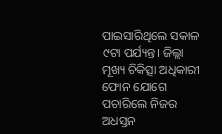ପାଇସାରିଥିଲେ ସକାଳ ୯ଟା ପର୍ଯ୍ୟନ୍ତ। ଜିଲ୍ଲା ମୂଖ୍ୟ ଚିକିତ୍ସା ଅଧିକାରୀ ଫୋନ ଯୋଗେ ପଚାରିଲେ ନିଜର ଅଧସ୍ତନ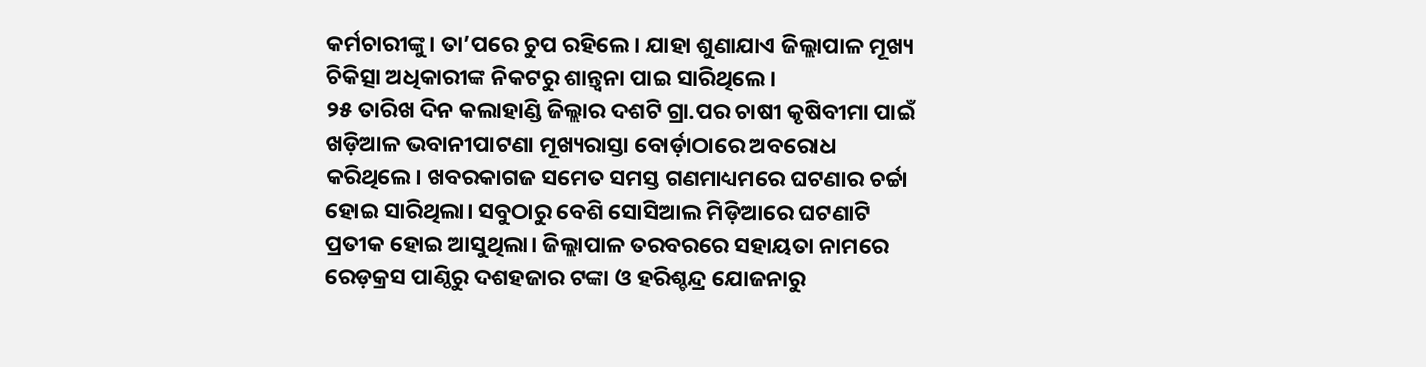କର୍ମଚାରୀଙ୍କୁ। ତା’ପରେ ଚୁପ ରହିଲେ। ଯାହା ଶୁଣାଯାଏ ଜିଲ୍ଲାପାଳ ମୂଖ୍ୟ ଚିକିତ୍ସା ଅଧିକାରୀଙ୍କ ନିକଟରୁ ଶାନ୍ତ୍ୱନା ପାଇ ସାରିଥିଲେ।
୨୫ ତାରିଖ ଦିନ କଲାହାଣ୍ଡି ଜିଲ୍ଲାର ଦଶଟି ଗ୍ରା.ପର ଚାଷୀ କୃଷିବୀମା ପାଇଁ ଖଡ଼ିଆଳ ଭବାନୀପାଟଣା ମୂଖ୍ୟରାସ୍ତା ବୋର୍ଡ଼ାଠାରେ ଅବରୋଧ କରିଥିଲେ। ଖବରକାଗଜ ସମେତ ସମସ୍ତ ଗଣମାଧ୍ୟମରେ ଘଟଣାର ଚର୍ଚ୍ଚା ହୋଇ ସାରିଥିଲା। ସବୁଠାରୁ ବେଶି ସୋସିଆଲ ମିଡ଼ିଆରେ ଘଟଣାଟି ପ୍ରତୀକ ହୋଇ ଆସୁଥିଲା। ଜିଲ୍ଲାପାଳ ତରବରରେ ସହାୟତା ନାମରେ ରେଡ଼କ୍ରସ ପାଣ୍ଠିରୁ ଦଶହଜାର ଟଙ୍କା ଓ ହରିଶ୍ଚନ୍ଦ୍ର ଯୋଜନାରୁ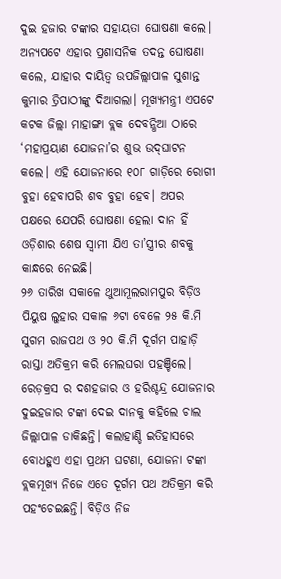ଦୁଇ ହଜାର ଟଙ୍କାର ସହାୟତା ଘୋଷଣା କଲେ। ଅନ୍ୟପଟେ ଏହାର ପ୍ରଶାସନିକ ତଦନ୍ତ ଘୋଷଣା କଲେ, ଯାହାର ଦାୟିତ୍ୱ ଉପଜିଲ୍ଲାପାଳ ସୁଶାନ୍ତ କୁମାର ତ୍ରିପାଠୀଙ୍କୁ ଦିଆଗଲା। ମୂଖ୍ୟମନ୍ତ୍ରୀ ଏପଟେ କଟକ ଜିଲ୍ଲା ମାହାଙ୍ଗା ବ୍ଲକ ଦେବନ୍ଧିଆ ଠାରେ ‘ମହାପ୍ରୟାଣ ଯୋଜନା’ର ଶୁଭ ଉଦ୍‌ଘାଟନ କଲେ। ଏହି ଯୋଜନାରେ ୧୦୮ ଗାଡ଼ିରେ ରୋଗୀ ବୁହା ହେବାପରି ଶବ ବୁହା ହେବ। ଅପର ପକ୍ଷରେ ଯେପରି ଘୋଷଣା ହେଲା ଦାନ ହିଁ ଓଡ଼ିଶାର ଶେଷ ସ୍ୱାମୀ ଯିଏ ତା’ସ୍ତ୍ରୀର ଶବକୁ କାନ୍ଧରେ ନେଇଛି।
୨୬ ତାରିଖ ସକାଳେ ଥୁଆମୂଲରାମପୁର ବିଡ଼ିଓ ପିୟୁଷ ଲୁହାର ସକାଳ ୬ଟା ବେଳେ ୨୫ କି.ମି ସୁଗମ ରାଜପଥ ଓ ୨୦ କି.ମି ଦୂର୍ଗମ ପାହାଡ଼ି ରାସ୍ତା ଅତିକ୍ରମ କରି ମେଲଘରା ପହଞ୍ଚିଲେ। ରେଡ଼କ୍ରସ ର ଦଶହଜାର ଓ ହରିଶ୍ଚନ୍ଦ୍ର ଯୋଜନାର ଦୁଇହଜାର ଟଙ୍କା ଦେଇ ଦାନକୁ କହିଲେ ଚାଲ ଜିଲ୍ଲାପାଳ ଡାକିଛନ୍ତି। କଲାହାଣ୍ଡି ଇତିହାସରେ ବୋଧହୁଏ ଏହା ପ୍ରଥମ ଘଟଣା, ଯୋଜନା ଟଙ୍କା ବ୍ଲକମୂଖ୍ୟ ନିଜେ ଏତେ ଦୂର୍ଗମ ପଥ ଅତିକ୍ରମ କରି ପହଂଚେଇଛନ୍ତି। ବିଡ଼ିଓ ନିଜ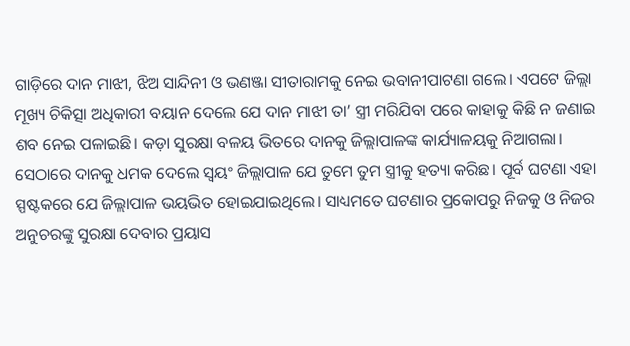ଗାଡ଼ିରେ ଦାନ ମାଝୀ, ଝିଅ ସାନ୍ଦିନୀ ଓ ଭଣଞ୍ଜା ସୀତାରାମକୁ ନେଇ ଭବାନୀପାଟଣା ଗଲେ। ଏପଟେ ଜିଲ୍ଲା ମୂଖ୍ୟ ଚିକିତ୍ସା ଅଧିକାରୀ ବୟାନ ଦେଲେ ଯେ ଦାନ ମାଝୀ ତା’ ସ୍ତ୍ରୀ ମରିଯିବା ପରେ କାହାକୁ କିଛି ନ ଜଣାଇ ଶବ ନେଇ ପଳାଇଛି। କଡ଼ା ସୁରକ୍ଷା ବଳୟ ଭିତରେ ଦାନକୁ ଜିଲ୍ଲାପାଳଙ୍କ କାର୍ଯ୍ୟାଳୟକୁ ନିଆଗଲା। ସେଠାରେ ଦାନକୁ ଧମକ ଦେଲେ ସ୍ୱୟଂ ଜିଲ୍ଲାପାଳ ଯେ ତୁମେ ତୁମ ସ୍ତ୍ରୀକୁ ହତ୍ୟା କରିଛ। ପୂର୍ବ ଘଟଣା ଏହା ସ୍ପଷ୍ଟକରେ ଯେ ଜିଲ୍ଲାପାଳ ଭୟଭିତ ହୋଇଯାଇଥିଲେ। ସାଧ୍ୟମତେ ଘଟଣାର ପ୍ରକୋପରୁ ନିଜକୁ ଓ ନିଜର ଅନୁଚରଙ୍କୁ ସୁରକ୍ଷା ଦେବାର ପ୍ରୟାସ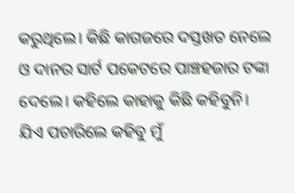କରୁଥିଲେ। କିଛି କାଗଜରେ ଦସ୍ତଖତ ନେଲେ ଓ ଦାନର ସାର୍ଟ ପକେଟରେ ପାଞ୍ଚହଜାର ଟଙ୍କା ଦେଲେ। କହିଲେ କାହାକୁ କିଛି କହିବୁନି। ଯିଏ ପଚାରିଲେ କହିବୁ ମୁଁ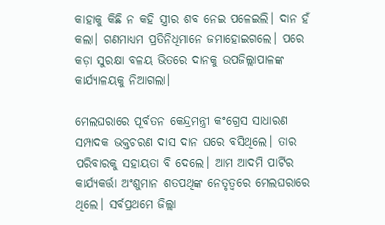କାହାକୁ କିଛି ନ କହି ସ୍ତ୍ରୀର ଶବ ନେଇ ପଳେଇଲି। ଦାନ ହଁ କଲା। ଗଣମାଧ୍ୟମ ପ୍ରତିନିଧିମାନେ ଜମାହୋଇଗଲେ। ପରେ କଡ଼ା ସୁରକ୍ଷା ବଳୟ ଭିତରେ ଦାନକୁ ଉପଜିଲ୍ଲାପାଳଙ୍କ କାର୍ଯ୍ୟାଳୟକୁ ନିଆଗଲା।

ମେଲଘରାରେ ପୂର୍ବତନ କେନ୍ଦ୍ରମନ୍ତ୍ରୀ କଂଗ୍ରେସ ସାଧାରଣ ସମ୍ପାଦକ ଭକ୍ତଚରଣ ଦାସ ଦାନ ଘରେ ବସିଥିଲେ। ତାର ପରିବାରକୁ ସହାୟତା ବି ଦେଲେ। ଆମ ଆଦମି ପାର୍ଟିର କାର୍ଯ୍ୟକର୍ତ୍ତା ଅଂଶୁମାନ ଶତପଥିଙ୍କ ନେତୃତ୍ୱରେ ମେଲଘରାରେ ଥିଲେ। ସର୍ବପ୍ରଥମେ ଜିଲ୍ଲା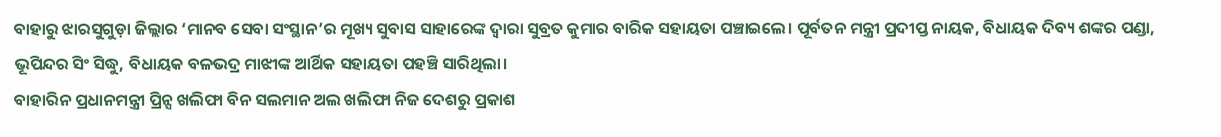ବାହାରୁ ଝାରସୁଗୁଡ଼ା ଜିଲ୍ଲାର ‘ମାନବ ସେବା ସଂସ୍ଥାନ’ର ମୂଖ୍ୟ ସୁବାସ ସାହାରେଙ୍କ ଦ୍ୱାରା ସୁବ୍ରତ କୁମାର ବାରିକ ସହାୟତା ପଞ୍ଚାଇଲେ। ପୂର୍ବତନ ମନ୍ତ୍ରୀ ପ୍ରଦୀପ୍ତ ନାୟକ, ବିଧାୟକ ଦିବ୍ୟ ଶଙ୍କର ପଣ୍ଡା, ଭୂପିନ୍ଦର ସିଂ ସିଦ୍ଧୁ, ବିଧାୟକ ବଳଭଦ୍ର ମାଝୀଙ୍କ ଆର୍ଥିକ ସହାୟତା ପହଞ୍ଚି ସାରିଥିଲା।
ବାହାରିନ ପ୍ରଧାନମନ୍ତ୍ରୀ ପ୍ରିନ୍ସ ଖଲିଫା ବିନ ସଲମାନ ଅଲ ଖଲିଫା ନିଜ ଦେଶରୁ ପ୍ରକାଶ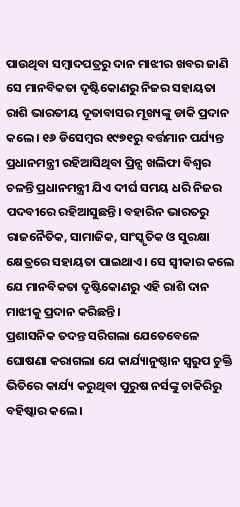ପାଉଥିବା ସମ୍ବାଦପତ୍ରରୁ ଦାନ ମାଝୀର ଖବର ଜାଣି ସେ ମାନବିକତା ଦୃଷ୍ଟିକୋଣରୁ ନିଜର ସହାୟତା ରାଶି ଭାରତୀୟ ଦୂତାବାସର ମୂଖ୍ୟଙ୍କୁ ଡାକି ପ୍ରଦାନ କଲେ। ୧୬ ଡିସେମ୍ବର ୧୯୭୧ରୁ ବର୍ତ୍ତମାନ ପର୍ଯ୍ୟନ୍ତ ପ୍ରଧାନମନ୍ତ୍ରୀ ରହିଆସିଥିବା ପ୍ରିନ୍ସ ଖଲିଫା ବିଶ୍ୱର ଚଳନ୍ତି ପ୍ରଧାନମନ୍ତ୍ରୀ ଯିଏ ଦୀର୍ଘ ସମୟ ଧରି ନିଜର ପଦବୀରେ ରହିଆସୁଛନ୍ତି। ବହାରିନ ଭାରତରୁ ରାଜନୈତିକ, ସାମାଜିକ, ସାଂସ୍କୃତିକ ଓ ସୁରକ୍ଷା କ୍ଷେତ୍ରରେ ସହାୟତା ପାଇଥାଏ। ସେ ସ୍ୱୀକାର କଲେ ଯେ ମାନବିକତା ଦୃଷ୍ଟିକୋଣରୁ ଏହି ରାଶି ଦାନ ମାଝୀକୁ ପ୍ରଦାନ କରିଛନ୍ତି।
ପ୍ରଶାସନିକ ତଦନ୍ତ ସରିଗଲା ଯେତେବେଳେ ଘୋଷଣା କରାଗଲା ଯେ କାର୍ଯ୍ୟାନୁଷ୍ଠାନ ସ୍ୱରୁପ ଚୁକ୍ତି ଭିତିରେ କାର୍ଯ୍ୟ କରୁଥିବା ପୁରୁଷ ନର୍ସଙ୍କୁ ଚାକିରିରୁ ବହିଷ୍କାର କଲେ।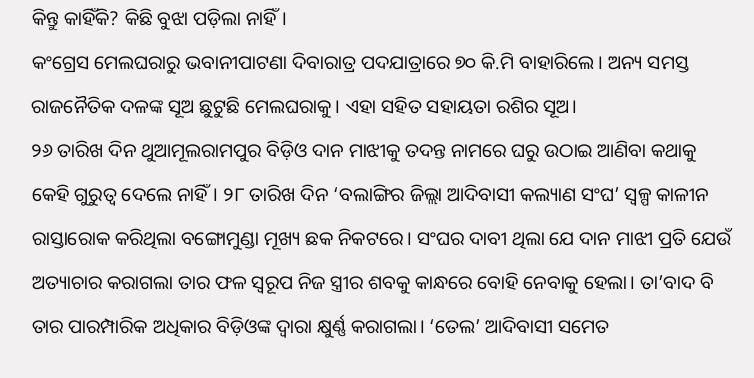କିନ୍ତୁ କାହିଁକି? କିଛି ବୁଝା ପଡ଼ିଲା ନାହିଁ।
କଂଗ୍ରେସ ମେଲଘରାରୁ ଭବାନୀପାଟଣା ଦିବାରାତ୍ର ପଦଯାତ୍ରାରେ ୭୦ କି.ମି ବାହାରିଲେ। ଅନ୍ୟ ସମସ୍ତ ରାଜନୈତିକ ଦଳଙ୍କ ସୂଅ ଛୁଟୁଛି ମେଲଘରାକୁ। ଏହା ସହିତ ସହାୟତା ରଶିର ସୂଅ।
୨୬ ତାରିଖ ଦିନ ଥୁଆମୂଲରାମପୁର ବିଡ଼ିଓ ଦାନ ମାଝୀକୁ ତଦନ୍ତ ନାମରେ ଘରୁ ଉଠାଇ ଆଣିବା କଥାକୁ କେହି ଗୁରୁତ୍ୱ ଦେଲେ ନାହିଁ। ୨୮ ତାରିଖ ଦିନ ‘ବଲାଙ୍ଗିର ଜିଲ୍ଲା ଆଦିବାସୀ କଲ୍ୟାଣ ସଂଘ’ ସ୍ୱଳ୍ପ କାଳୀନ ରାସ୍ତାରୋକ କରିଥିଲା ବଙ୍ଗୋମୁଣ୍ଡା ମୂଖ୍ୟ ଛକ ନିକଟରେ। ସଂଘର ଦାବୀ ଥିଲା ଯେ ଦାନ ମାଝୀ ପ୍ରତି ଯେଉଁ ଅତ୍ୟାଚାର କରାଗଲା ତାର ଫଳ ସ୍ୱରୂପ ନିଜ ସ୍ତ୍ରୀର ଶବକୁ କାନ୍ଧରେ ବୋହି ନେବାକୁ ହେଲା। ତା’ବାଦ ବି ତାର ପାରମ୍ପାରିକ ଅଧିକାର ବିଡ଼ିଓଙ୍କ ଦ୍ୱାରା କ୍ଷୁର୍ଣ୍ଣ କରାଗଲା। ‘ତେଲ’ ଆଦିବାସୀ ସମେତ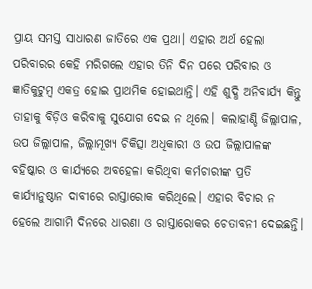ପ୍ରାୟ ସମସ୍ତ ସାଧାରଣ ଜାତିରେ ଏକ ପ୍ରଥା। ଏହାର ଅର୍ଥ ହେଲା ପରିବାରର କେହି ମରିଗଲେ ଏହାର ତିନି ଦିନ ପରେ ପରିବାର ଓ ଜ୍ଞାତିକୁଟୁମ୍ବ ଏକତ୍ର ହୋଇ ପ୍ରାଥମିକ ହୋଇଥାନ୍ତି। ଏହି ଶୁଦ୍ଧି ଅନିବାର୍ଯ୍ୟ କିନ୍ତୁ ତାହାକୁ ବିଡ଼ିଓ କରିବାକୁ ସୁଯୋଗ ଦେଇ ନ ଥିଲେ। କଲାହାଣ୍ଡି ଜିଲ୍ଲାପାଳ, ଉପ ଜିଲ୍ଲାପାଳ, ଜିଲ୍ଲାମୂଖ୍ୟ ଚିକିତ୍ସା ଅଧିକାରୀ ଓ ଉପ ଜିଲ୍ଲାପାଳଙ୍କ ବହିଷ୍କାର ଓ କାର୍ଯ୍ୟରେ ଅବହେଳା କରିଥିବା କର୍ମଚାରୀଙ୍କ ପ୍ରତି କାର୍ଯ୍ୟାନୁଷ୍ଠାନ ଦାବୀରେ ରାସ୍ତାରୋକ କରିଥିଲେ। ଏହାର ବିଚାର ନ ହେଲେ ଆଗାମି ଦିନରେ ଧାରଣା ଓ ରାସ୍ତାରୋକର ଚେତାବନୀ ଦେଇଛନ୍ତି।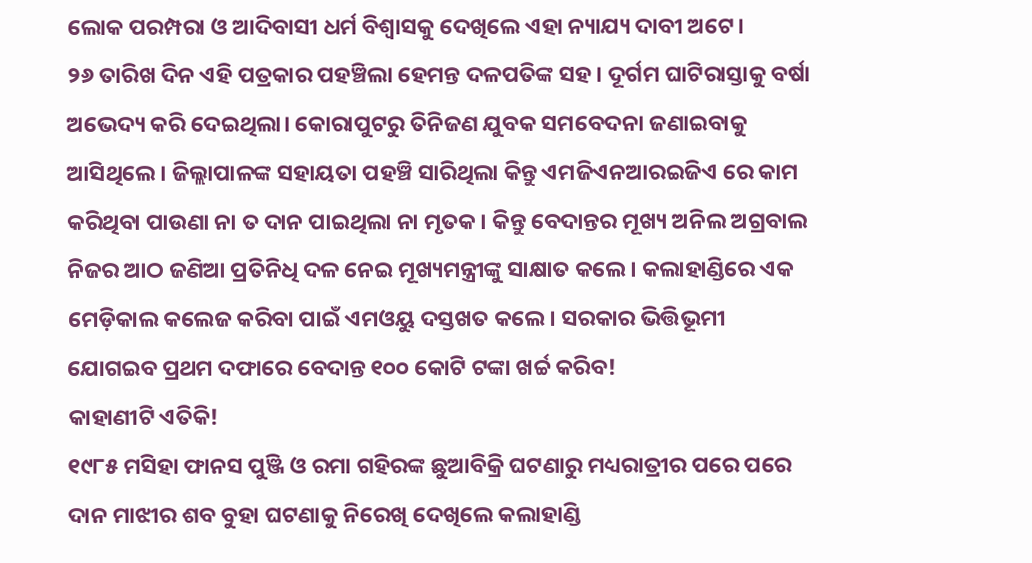ଲୋକ ପରମ୍ପରା ଓ ଆଦିବାସୀ ଧର୍ମ ବିଶ୍ୱାସକୁ ଦେଖିଲେ ଏହା ନ୍ୟାଯ୍ୟ ଦାବୀ ଅଟେ।
୨୬ ତାରିଖ ଦିନ ଏହି ପତ୍ରକାର ପହଞ୍ଚିଲା ହେମନ୍ତ ଦଳପତିଙ୍କ ସହ। ଦୂର୍ଗମ ଘାଟିରାସ୍ତାକୁ ବର୍ଷା ଅଭେଦ୍ୟ କରି ଦେଇଥିଲା। କୋରାପୁଟରୁ ତିନିଜଣ ଯୁବକ ସମବେଦନା ଜଣାଇବାକୁ ଆସିଥିଲେ। ଜିଲ୍ଲାପାଳଙ୍କ ସହାୟତା ପହଞ୍ଚି ସାରିଥିଲା କିନ୍ତୁ ଏମଜିଏନଆରଇଜିଏ ରେ କାମ କରିଥିବା ପାଉଣା ନା ତ ଦାନ ପାଇଥିଲା ନା ମୃତକ। କିନ୍ତୁ ବେଦାନ୍ତର ମୂଖ୍ୟ ଅନିଲ ଅଗ୍ରବାଲ ନିଜର ଆଠ ଜଣିଆ ପ୍ରତିନିଧି ଦଳ ନେଇ ମୂଖ୍ୟମନ୍ତ୍ରୀଙ୍କୁ ସାକ୍ଷାତ କଲେ। କଲାହାଣ୍ଡିରେ ଏକ ମେଡ଼ିକାଲ କଲେଜ କରିବା ପାଇଁ ଏମଓୟୁ ଦସ୍ତଖତ କଲେ। ସରକାର ଭିତ୍ତିଭୂମୀ ଯୋଗଇବ ପ୍ରଥମ ଦଫାରେ ବେଦାନ୍ତ ୧୦୦ କୋଟି ଟଙ୍କା ଖର୍ଚ୍ଚ କରିବ!
କାହାଣୀଟି ଏତିକି!
୧୯୮୫ ମସିହା ଫାନସ ପୁଞ୍ଜି ଓ ରମା ଗହିରଙ୍କ ଛୁଆବିକ୍ରି ଘଟଣାରୁ ମଧ୍ୟରାତ୍ରୀର ପରେ ପରେ ଦାନ ମାଝୀର ଶବ ବୁହା ଘଟଣାକୁ ନିରେଖି ଦେଖିଲେ କଲାହାଣ୍ଡି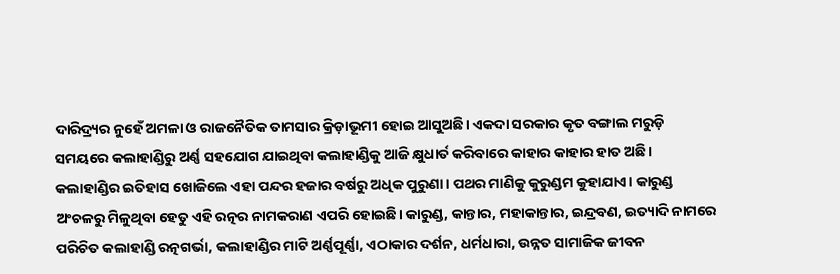ଦାରିଦ୍ର‌୍ୟର ନୁହେଁ ଅମଳା ଓ ରାଜନୈତିକ ତାମସାର କ୍ରିଡ଼ାଭୂମୀ ହୋଇ ଆସୁଅଛି। ଏକଦା ସରକାର କୃତ ବଙ୍ଗାଲ ମରୁଡ଼ି ସମୟରେ କଲାହାଣ୍ଡିରୁ ଅର୍ଣ୍ଣ ସହଯୋଗ ଯାଇଥିବା କଲାହାଣ୍ଡିକୁ ଆଜି କ୍ଷୁଧାର୍ତ କରିବାରେ କାହାର କାହାର ହାତ ଅଛି।
କଲାହାଣ୍ଡିର ଇତିହାସ ଖୋଜିଲେ ଏହା ପନ୍ଦର ହଜାର ବର୍ଷରୁ ଅଧିକ ପୁରୁଣା। ପଥର ମାଣିକୁ କୁରୁଣ୍ଡମ କୁହାଯାଏ। କାରୁଣ୍ଡ ଅଂଚଳରୁ ମିଳୁଥିବା ହେତୁ ଏହି ରତ୍ନର ନାମକରାଣ ଏପରି ହୋଇଛି। କାରୁଣ୍ଡ, କାନ୍ତାର, ମହାକାନ୍ତାର, ଇନ୍ଦ୍ରବଣ, ଇତ୍ୟାଦି ନାମରେ ପରିଚିତ କଲାହାଣ୍ଡି ରତ୍ନଗର୍ଭା, କଲାହାଣ୍ଡିର ମାଟି ଅର୍ଣ୍ଣପୂର୍ଣ୍ଣା, ଏଠାକାର ଦର୍ଶନ, ଧର୍ମଧାରା, ଉନ୍ନତ ସାମାଜିକ ଜୀବନ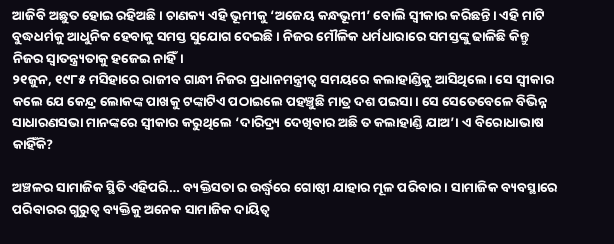ଆଜିବି ଅଛୁତ ହୋଇ ରହିଅଛି। ଚାଣକ୍ୟ ଏହି ଭୂମୀକୁ ‘ଅଜେୟ କନ୍ଧଭୂମୀ’ ବୋଲି ସ୍ୱୀକାର କରିଛନ୍ତି। ଏହି ମାଟି ବୁଦ୍ଧଧର୍ମକୁ ଆଧୁନିକ ହେବାକୁ ସମସ୍ତ ସୁଯୋଗ ଦେଇଛି। ନିଜର ମୌଳିକ ଧର୍ମଧାରାରେ ସମସ୍ତଙ୍କୁ ଢାଳିଛି କିନ୍ତୁ ନିଜର ସ୍ୱାତନ୍ତ୍ର‌୍ୟତାକୁ ହଜେଇ ନାହିଁ।
୨୧ଜୁନ, ୧୯୮୫ ମସିହାରେ ରାଜୀବ ଗାନ୍ଧୀ ନିଜର ପ୍ରଧାନମନ୍ତ୍ରୀତ୍ୱ ସମୟରେ କଲାହାଣ୍ଡିକୁ ଆସିଥିଲେ। ସେ ସ୍ୱୀକାର କଲେ ଯେ କେନ୍ଦ୍ର ଲୋକଙ୍କ ପାଖକୁ ଟଙ୍କାଟିଏ ପଠାଇଲେ ପହଞ୍ଚୁଛି ମାତ୍ର ଦଶ ପଇସା। ସେ ସେତେବେଳେ ବିଭିନ୍ନ ସାଧାରଣସଭା ମାନଙ୍କରେ ସ୍ୱୀକାର କରୁଥିଲେ ‘ଦାରିଦ୍ର‌୍ୟ ଦେଖିବାର ଅଛି ତ କଲାହାଣ୍ଡି ଯାଅ’। ଏ ବିରୋଧାଭାଷ କାହିଁକି?

ଅଞ୍ଚଳର ସାମାଜିକ ସ୍ଥିତି ଏହିପରି… ବ୍ୟକ୍ତିସତା ର ଉର୍ଦ୍ଧ୍ୱରେ ଗୋଷ୍ଠୀ ଯାହାର ମୂଳ ପରିବାର। ସାମାଜିକ ବ୍ୟବସ୍ଥାରେ ପରିବାରର ଗୁରୁତ୍ୱ ବ୍ୟକ୍ତିକୁ ଅନେକ ସାମାଜିକ ଦାୟିତ୍ୱ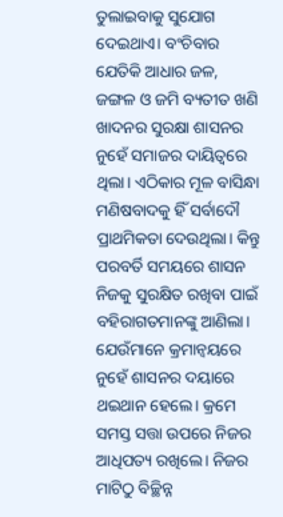ତୁଲାଇବାକୁ ସୁଯୋଗ ଦେଇଥାଏ। ବଂଚିବାର ଯେତିକି ଆଧାର ଜଳ, ଜଙ୍ଗଳ ଓ ଜମି ବ୍ୟତୀତ ଖଣି ଖାଦନର ସୁରକ୍ଷା ଶାସନର ନୁହେଁ ସମାଜର ଦାୟିତ୍ୱରେ ଥିଲା। ଏଠିକାର ମୂଳ ବାସିନ୍ଧା ମଣିଷବାଦକୁ ହିଁ ସର୍ବାଦୌ ପ୍ରାଥମିକତା ଦେଉଥିଲା। କିନ୍ତୁ ପରବର୍ତି ସମୟରେ ଶାସନ ନିଜକୁ ସୁରକ୍ଷିତ ରଖିବା ପାଇଁ ବହିରାଗତମାନଙ୍କୁ ଆଣିଲା। ଯେଉଁମାନେ କ୍ରମାନ୍ୱୟରେ ନୁହେଁ ଶାସନର ଦୟାରେ ଥଇଥାନ ହେଲେ। କ୍ରମେ ସମସ୍ତ ସତ୍ତା ଉପରେ ନିଜର ଆଧିପତ୍ୟ ରଖିଲେ। ନିଜର ମାଟିଠୁ ବିଚ୍ଛିନ୍ନ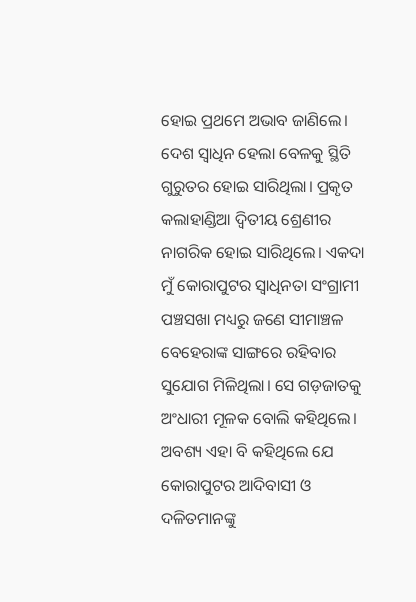ହୋଇ ପ୍ରଥମେ ଅଭାବ ଜାଣିଲେ। ଦେଶ ସ୍ୱାଧିନ ହେଲା ବେଳକୁ ସ୍ଥିତି ଗୁରୁତର ହୋଇ ସାରିଥିଲା। ପ୍ରକୃତ କଲାହାଣ୍ଡିଆ ଦ୍ୱିତୀୟ ଶ୍ରେଣୀର ନାଗରିକ ହୋଇ ସାରିଥିଲେ। ଏକଦା ମୁଁ କୋରାପୁଟର ସ୍ୱାଧିନତା ସଂଗ୍ରାମୀ ପଞ୍ଚସଖା ମଧ୍ୟରୁ ଜଣେ ସୀମାଞ୍ଚଳ ବେହେରାଙ୍କ ସାଙ୍ଗରେ ରହିବାର ସୁଯୋଗ ମିଳିଥିଲା। ସେ ଗଡ଼ଜାତକୁ ଅଂଧାରୀ ମୂଳକ ବୋଲି କହିଥିଲେ। ଅବଶ୍ୟ ଏହା ବି କହିଥିଲେ ଯେ କୋରାପୁଟର ଆଦିବାସୀ ଓ ଦଳିତମାନଙ୍କୁ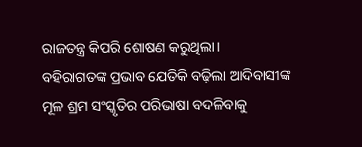ରାଜତନ୍ତ୍ର କିପରି ଶୋଷଣ କରୁଥିଲା।
ବହିରାଗତଙ୍କ ପ୍ରଭାବ ଯେତିକି ବଢ଼ିଲା ଆଦିବାସୀଙ୍କ ମୂଳ ଶ୍ରମ ସଂସ୍କୃତିର ପରିଭାଷା ବଦଳିବାକୁ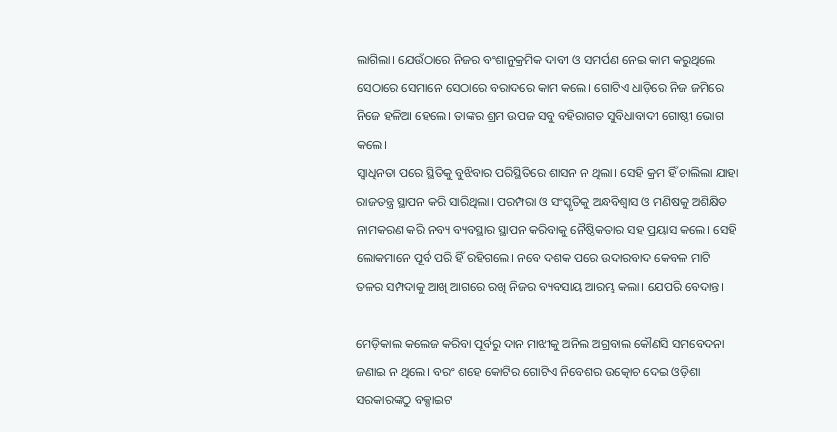ଲାଗିଲା। ଯେଉଁଠାରେ ନିଜର ବଂଶାନୁକ୍ରମିକ ଦାବୀ ଓ ସମର୍ପଣ ନେଇ କାମ କରୁଥିଲେ ସେଠାରେ ସେମାନେ ସେଠାରେ ବରାଦରେ କାମ କଲେ। ଗୋଟିଏ ଧାଡ଼ିରେ ନିଜ ଜମିରେ ନିଜେ ହଳିଆ ହେଲେ। ତାଙ୍କର ଶ୍ରମ ଉପଜ ସବୁ ବହିରାଗତ ସୁବିଧାବାଦୀ ଗୋଷ୍ଠୀ ଭୋଗ କଲେ।
ସ୍ୱାଧିନତା ପରେ ସ୍ଥିତିକୁ ବୁଝିବାର ପରିସ୍ଥିତିରେ ଶାସନ ନ ଥିଲା। ସେହି କ୍ରମ ହିଁ ଚାଲିଲା ଯାହା ରାଜତନ୍ତ୍ର ସ୍ଥାପନ କରି ସାରିଥିଲା। ପରମ୍ପରା ଓ ସଂସ୍କୃତିକୁ ଅନ୍ଧବିଶ୍ୱାସ ଓ ମଣିଷକୁ ଅଶିକ୍ଷିତ ନାମକରଣ କରି ନବ୍ୟ ବ୍ୟବସ୍ଥାର ସ୍ଥାପନ କରିବାକୁ ନୈଷ୍ଠିକତାର ସହ ପ୍ରୟାସ କଲେ। ସେହି ଲୋକମାନେ ପୂର୍ବ ପରି ହିଁ ରହିଗଲେ। ନବେ ଦଶକ ପରେ ଉଦାରବାଦ କେବଳ ମାଟି ତଳର ସମ୍ପଦାକୁ ଆଖି ଆଗରେ ରଖି ନିଜର ବ୍ୟବସାୟ ଆରମ୍ଭ କଲା। ଯେପରି ବେଦାନ୍ତ।

ମେଡ଼ିକାଲ କଲେଜ କରିବା ପୂର୍ବରୁ ଦାନ ମାଝୀକୁ ଅନିଲ ଅଗ୍ରବାଲ କୌଣସି ସମବେଦନା ଜଣାଇ ନ ଥିଲେ। ବରଂ ଶହେ କୋଟିର ଗୋଟିଏ ନିବେଶର ଉତ୍କୋଚ ଦେଇ ଓଡ଼ିଶା ସରକାରଙ୍କଠୁ ବକ୍ସାଇଟ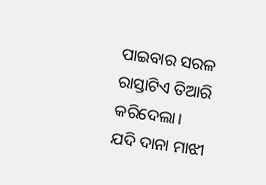ପାଇବାର ସରଳ ରାସ୍ତାଟିଏ ତିଆରି କରିଦେଲା।
ଯଦି ଦାନା ମାଝୀ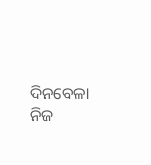ଦିନବେଳା ନିଜ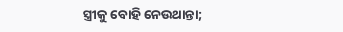ସ୍ତ୍ରୀକୁ ବୋହି ନେଉଥାନ୍ତା;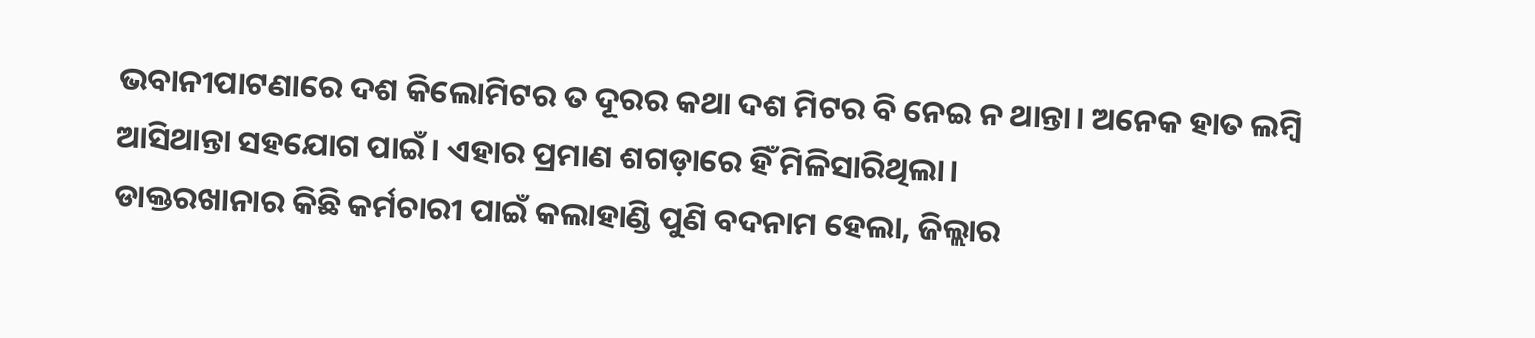ଭବାନୀପାଟଣାରେ ଦଶ କିଲୋମିଟର ତ ଦୂରର କଥା ଦଶ ମିଟର ବି ନେଇ ନ ଥାନ୍ତା। ଅନେକ ହାତ ଲମ୍ବି ଆସିଥାନ୍ତା ସହଯୋଗ ପାଇଁ। ଏହାର ପ୍ରମାଣ ଶଗଡ଼ାରେ ହିଁ ମିଳିସାରିଥିଲା।
ଡାକ୍ତରଖାନାର କିଛି କର୍ମଚାରୀ ପାଇଁ କଲାହାଣ୍ଡି ପୁଣି ବଦନାମ ହେଲା, ଜିଲ୍ଲାର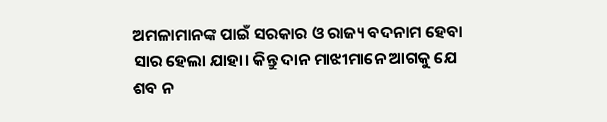ଅମଳାମାନଙ୍କ ପାଇଁ ସରକାର ଓ ରାଜ୍ୟ ବଦନାମ ହେବା ସାର ହେଲା ଯାହା। କିନ୍ତୁ ଦାନ ମାଝୀମାନେ ଆଗକୁ ଯେ ଶବ ନ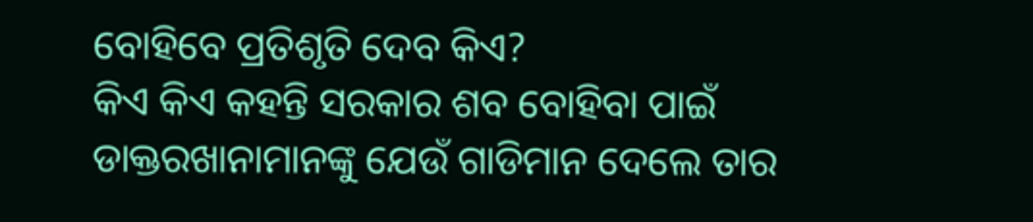ବୋହିବେ ପ୍ରତିଶୃତି ଦେବ କିଏ?
କିଏ କିଏ କହନ୍ତି ସରକାର ଶବ ବୋହିବା ପାଇଁ ଡାକ୍ତରଖାନାମାନଙ୍କୁ ଯେଉଁ ଗାଡିମାନ ଦେଲେ ତାର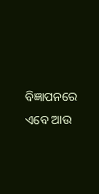ବିଜ୍ଞାପନରେ ଏବେ ଆଉ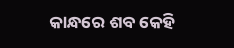କାନ୍ଧରେ ଶବ କେହି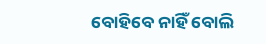ବୋହିବେ ନାହିଁ ବୋଲି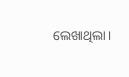ଲେଖାଥିଲା।